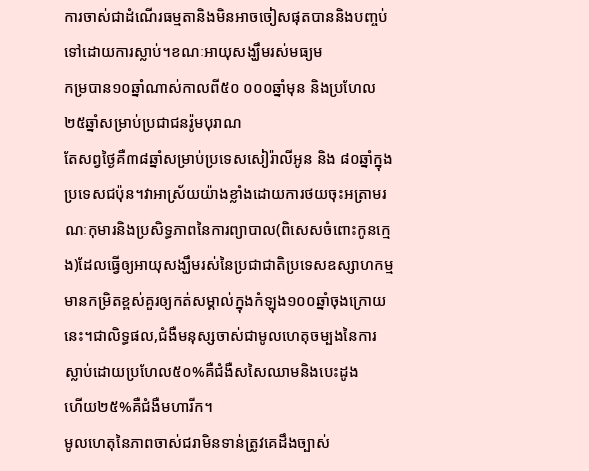ការចាស់ជាដំណើរធម្មតានិងមិនអាចចៀសផុតបាននិងបញ្ចប់ទៅដោយការស្លាប់។ខណៈអាយុសង្ឃឹមរស់មធ្យម
កម្របាន១០ឆ្នាំណាស់កាលពី៥០ ០០០ឆ្នាំមុន និងប្រហែល២៥ឆ្នាំសម្រាប់ប្រជាជនរ៉ូមបុរាណ
តែសព្វថ្ងៃគឺ៣៨ឆ្នាំសម្រាប់ប្រទេសសៀរ៉ាលីអូន និង ៨០ឆ្នាំក្នុងប្រទេសជប៉ុន។វាអាស្រ័យយ៉ាងខ្លាំងដោយការថយចុះអត្រាមរណៈកុមារនិងប្រសិទ្ធភាពនៃការព្យាបាល(ពិសេសចំពោះកូនក្មេង)ដែលធ្វើឲ្យអាយុសង្ឃឹមរស់នៃប្រជាជាតិប្រទេសឧស្សាហកម្មមានកម្រិតខ្ពស់គួរឲ្យកត់សម្គាល់ក្នុងកំឡុង១០០ឆ្នាំចុងក្រោយនេះ។ជាលិទ្ធផល,ជំងឺមនុស្សចាស់ជាមូលហេតុចម្បងនៃការស្លាប់ដោយប្រហែល៥០%គឺជំងឺសសៃឈាមនិងបេះដូង
ហើយ២៥%គឺជំងឺមហារីក។
មូលហេតុនៃភាពចាស់ជរាមិនទាន់ត្រូវគេដឹងច្បាស់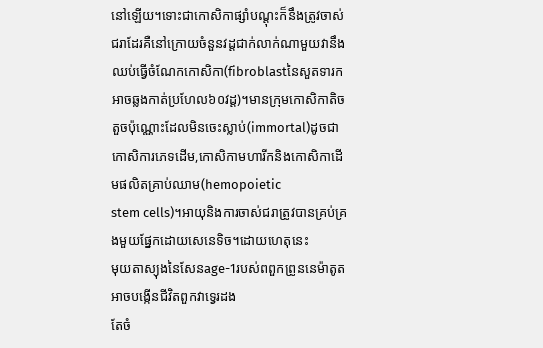នៅឡើយ។ទោះជាកោសិកាផ្សាំបណ្តុះក៏នឹងត្រូវចាស់ជរាដែរគឺនៅក្រោយចំនួនវដ្ដជាក់លាក់ណាមួយវានឹងឈប់ធ្វើចំណែកកោសិកា(fibroblastនៃសួតទារកអាចឆ្លងកាត់ប្រហែល៦០វដ្ដ)។មានក្រុមកោសិកាតិចតួចប៉ុណ្ណោះដែលមិនចេះស្លាប់(immortal)ដូចជាកោសិការភេទដើម,កោសិកាមហារីកនិងកោសិកាដើមផលិតគ្រាប់ឈាម(hemopoietic
stem cells)។អាយុនិងការចាស់ជរាត្រូវបានគ្រប់គ្រងមួយផ្នែកដោយសេនេទិច។ដោយហេតុនេះ
មុយតាស្យុងនៃសែនage-1របស់ពពួកព្រូននេម៉ាតូតអាចបង្កើនជីវិតពួកវាទ្វេរដង
តែចំ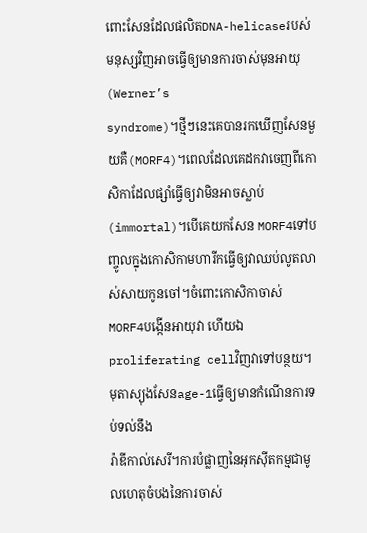ពោះសែនដែលផលិតDNA-helicaseរបស់មនុស្សវិញអាចធ្វើឲ្យមានការចាស់មុនអាយុ(Werner’s
syndrome)។ថ្មីៗនេះគេបានរកឃើញសែនមួយគឺ(MORF4)។ពេលដែលគេដកវាចេញពីកោសិកាដែលផ្សាំធ្វើឲ្យវាមិនអាចស្លាប់(immortal)។បើគេយកសែន MORF4ទៅបញ្ចូលក្នុងកោសិកាមហារីកធ្វើឲ្យវាឈប់លូតលាស់សាយកូនចៅ។ចំពោះកោសិកាចាស់
MORF4បង្កើនអាយុវា ហើយឯproliferating cellវិញវាទៅបន្ថយ។មុតាស្យុងសែនage-1ធ្វើឲ្យមានកំណើនការទប់ទល់នឹង
រ៉ាឌីកាល់សេរី។ការបំផ្លាញនៃអុកស៊ីតកម្មជាមូលហេតុចំបងនៃការចាស់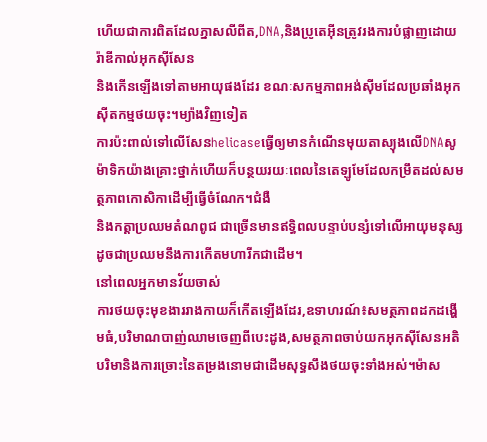ហើយជាការពិតដែលភ្នាសលីពីត,DNA,និងប្រូតេអ៊ីនត្រូវរងការបំផ្លាញដោយរ៉ាឌីកាល់អុកស៊ីសែន
និងកើនឡើងទៅតាមអាយុផងដែរ ខណៈសកម្មភាពអង់ស៊ីមដែលប្រឆាំងអុកស៊ីតកម្មថយចុះ។ម្យ៉ាងវិញទៀត
ការប៉ះពាល់ទៅលើសែនhelicaseធ្វើឲ្យមានកំណើនមុយតាស្យុងលើDNAសូម៉ាទិកយ៉ាងគ្រោះថ្នាក់ហើយក៏បន្ថយរយៈពេលនៃតេឡូមែដែលកម្រឹតដល់សមត្ថភាពកោសិកាដើម្បីធ្វើចំណែក។ជំងឺ
និងកត្តាប្រឈមតំណពូជ ជាច្រើនមានឥទ្ធិពលបន្ទាប់បន្សំទៅលើអាយុមនុស្សដូចជាប្រឈមនឹងការកើតមហារីកជាដើម។
នៅពេលអ្នកមានវ័យចាស់
ការថយចុះមុខងាររាងកាយក៏កើតឡើងដែរ,ឧទាហរណ៍៖សមត្ថភាពដកដង្ហើមធំ,បរិមាណបាញ់ឈាមចេញពីបេះដូង,សមត្ថភាពចាប់យកអុកស៊ីសែនអតិបរិមានិងការច្រោះនៃតម្រងនោមជាដើមសុទ្ធសឹងថយចុះទាំងអស់។ម៉ាស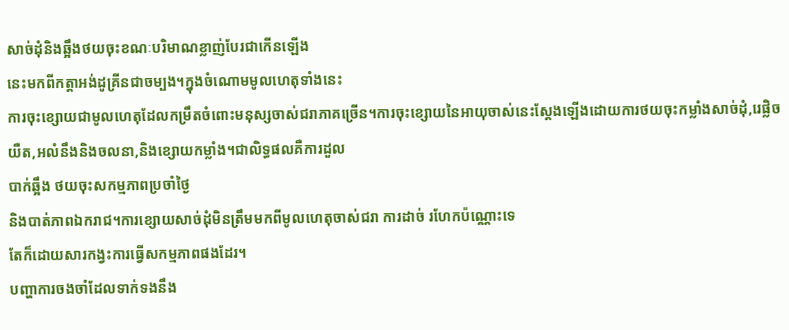សាច់ដុំនិងឆ្អឹងថយចុះខណៈបរិមាណខ្លាញ់បែរជាកើនឡើង
នេះមកពីកត្តាអង់ដូគ្រីនជាចម្បង។ក្នុងចំណោមមូលហេតុទាំងនេះ
ការចុះខ្សោយជាមូលហេតុដែលកម្រឹតចំពោះមនុស្សចាស់ជរាភាគច្រើន។ការចុះខ្សោយនៃអាយុចាស់នេះស្តែងឡើងដោយការថយចុះកម្លាំងសាច់ដុំ,រេផ្លិចយឺត,អលំនឹងនិងចលនា,និងខ្សោយកម្លាំង។ជាលិទ្ធផលគឺការដួល
បាក់ឆ្អឹង ថយចុះសកម្មភាពប្រចាំថ្ងៃ
និងបាត់ភាពឯករាជ។ការខ្សោយសាច់ដុំមិនត្រឹមមកពីមូលហេតុចាស់ជរា ការដាច់ រហែកប៉ណ្ណោះទេ
តែក៏ដោយសារកង្វះការធ្វើសកម្មភាពផងដែរ។
បញ្ហាការចងចាំដែលទាក់ទងនឹង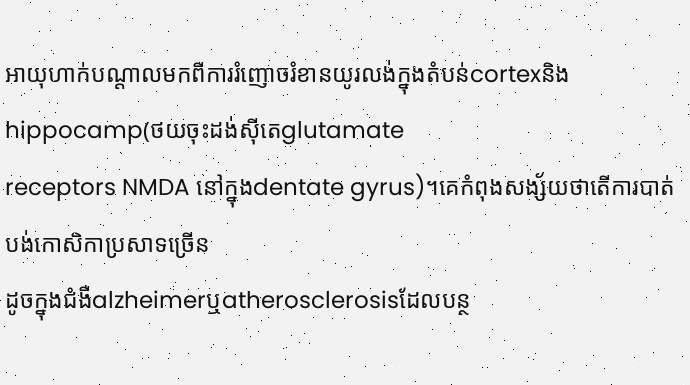អាយុហាក់បណ្តាលមកពីការរំញោចរំខានយូរលង់ក្នុងតំបន់cortexនិងhippocamp(ថយចុះដង់ស៊ីតេglutamate
receptors NMDA នៅក្នុងdentate gyrus)។គេកំពុងសង្ស័យថាតើការបាត់បង់កោសិកាប្រសាទច្រើន
ដូចក្នុងជំងឺalzheimerឬatherosclerosisដែលបន្ថ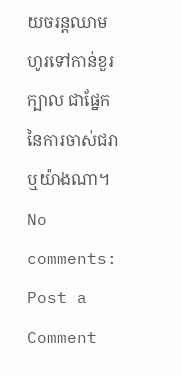យចរន្តឈាមហូរទៅកាន់ខួរក្បាល ជាផ្នែកនៃការចាស់ជរាឬយ៉ាងណា។
No comments:
Post a Comment